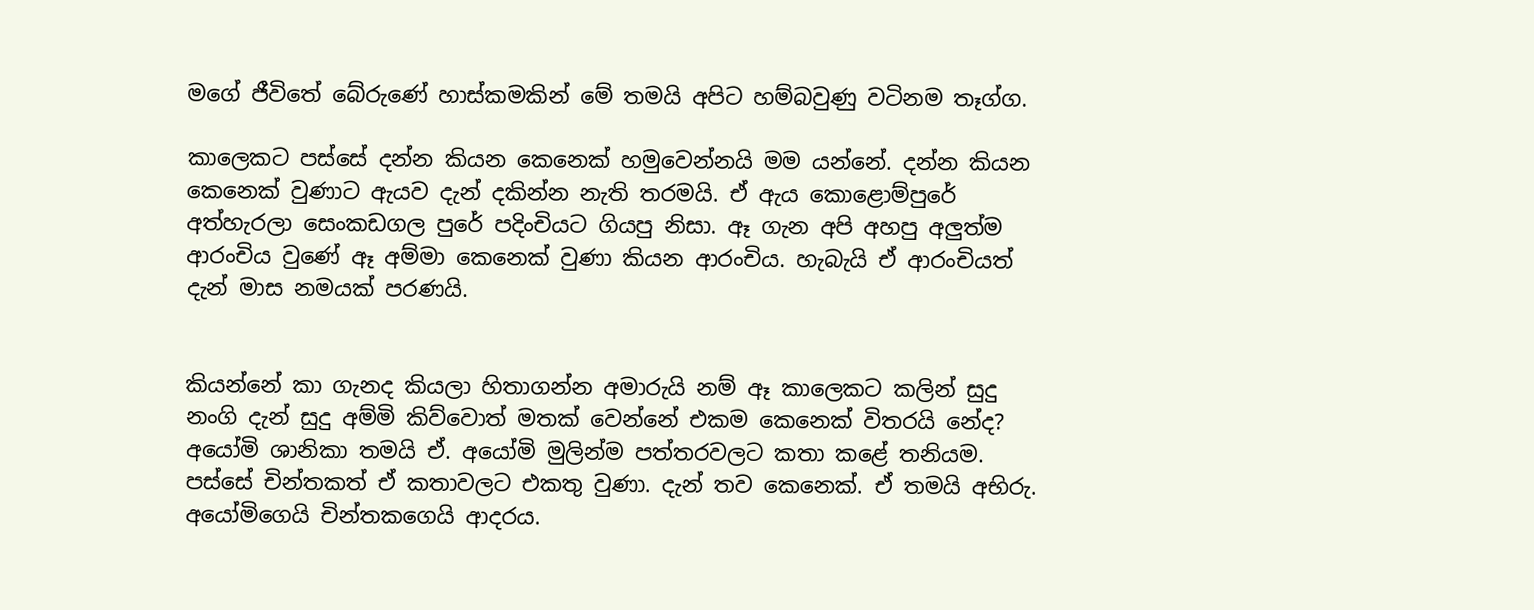මගේ ජීවිතේ බේරුණේ හාස්කමකින් මේ තමයි අපිට හම්බවුණු වටිනම තෑග්ග.

කාලෙකට පස්සේ දන්න කියන කෙනෙක් හමුවෙන්නයි මම යන්නේ. දන්න කියන කෙනෙක් වුණාට ඇයව දැන් දකින්න නැති තරමයි. ඒ ඇය කොළොම්පුරේ අත්හැරලා සෙංකඩගල පුරේ පදිංචියට ගියපු නිසා. ඈ ගැන අපි අහපු අලුත්ම ආරංචිය වුණේ ඈ අම්මා කෙනෙක් වුණා කියන ආරංචිය. හැබැයි ඒ ආරංචියත් දැන් මාස නමයක් පරණයි.


කියන්නේ කා ගැනද කියලා හිතාගන්න අමාරුයි නම් ඈ කාලෙකට කලින් සුදු නංගි දැන් සුදු අම්මි කිව්වොත් මතක් වෙන්නේ එකම කෙනෙක් විතරයි නේද?
අයෝමි ශානිකා තමයි ඒ. අයෝමි මුලින්ම පත්තරවලට කතා කළේ තනියම. පස්සේ චින්තකත් ඒ කතාවලට එකතු වුණා. දැන් තව කෙනෙක්. ඒ තමයි අභිරු. අයෝමිගෙයි චින්තකගෙයි ආදරය.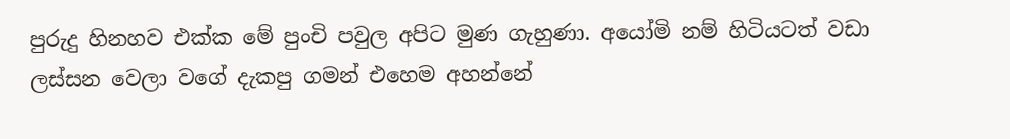පුරුදු හිනහව එක්ක මේ පුංචි පවුල අපිට මුණ ගැහුණා. අයෝමි නම් හිටියටත් වඩා ලස්සන වෙලා වගේ දැකපු ගමන් එහෙම අහන්නේ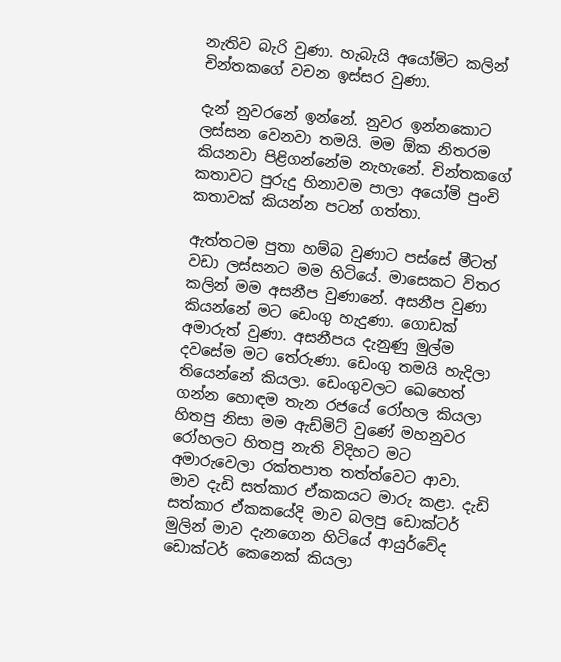නැතිව බැරි වුණා. හැබැයි අයෝමිට කලින් චින්තකගේ වචන ඉස්සර වුණා.

දැන් නුවරනේ ඉන්නේ. නුවර ඉන්නකොට ලස්සන වෙනවා තමයි. මම ඕක නිතරම කියනවා පිළිගන්නේම නැහැනේ. චින්තකගේ කතාවට පුරුදු හිනාවම පාලා අයෝමි පුංචි කතාවක් කියන්න පටන් ගත්තා.

ඇත්තටම පුතා හම්බ වුණාට පස්සේ මීටත් වඩා ලස්සනට මම හිටියේ. මාසෙකට විතර කලින් මම අසනීප වුණානේ. අසනීප වුණා කියන්නේ මට ඩෙංගු හැදුණා. ගොඩක් අමාරුත් වුණා. අසනීපය දැනුණු මුල්ම දවසේම මට තේරුණා. ඩෙංගු තමයි හැදිලා තියෙන්නේ කියලා. ඩෙංගුවලට ඛෙහෙත් ගන්න හොඳම තැන රජයේ රෝහල කියලා හිතපු නිසා මම ඇඩ්මිට් වුණේ මහනුවර රෝහලට හිතපු නැති විදිහට මට අමාරුවෙලා රක්තපාත තත්ත්වෙට ආවා. මාව දැඩි සත්කාර ඒකකයට මාරු කළා. දැඩි සත්කාර ඒකකයේදි මාව බලපු ඩොක්ටර් මුලින් මාව දැනගෙන හිටියේ ආයුර්වේද ඩොක්ටර් කෙනෙක් කියලා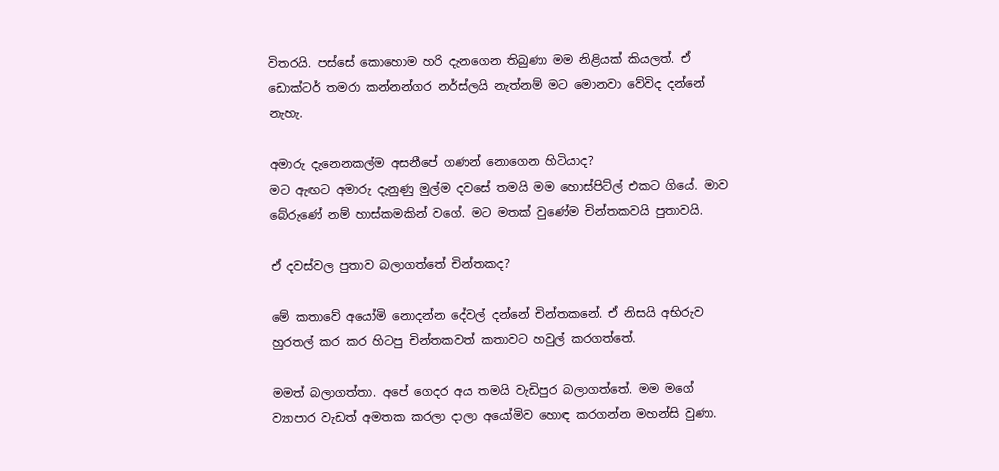විතරයි. පස්සේ කොහොම හරි දැනගෙන තිබුණා මම නිළියක් කියලත්. ඒ ඩොක්ටර් තමරා කන්නන්ගර නර්ස්ලයි නැත්නම් මට මොනවා වේවිද දන්නේ නැහැ.

අමාරු දැනෙනකල්ම අසනීපේ ගණන් නොගෙන හිටියාද?
මට ඇඟට අමාරු දැනුණු මුල්ම දවසේ තමයි මම හොස්පිට්ල් එකට ගියේ. මාව බේරුණේ නම් හාස්කමකින් වගේ. මට මතක් වුණේම චින්තකවයි පුතාවයි.

ඒ දවස්වල පුතාව බලාගත්තේ චින්තකද?

මේ කතාවේ අයෝමි නොදන්න දේවල් දන්නේ චින්තකනේ. ඒ නිසයි අභිරුව හුරතල් කර කර හිටපු චින්තකවත් කතාවට හවුල් කරගත්තේ.

මමත් බලාගත්තා. අපේ ගෙදර අය තමයි වැඩිපුර බලාගත්තේ. මම මගේ ව්‍යාපාර වැඩත් අමතක කරලා දාලා අයෝමිව හොඳ කරගන්න මහන්සි වුණා.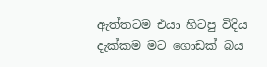ඇත්තටම එයා හිටපු විදිය දැක්කම මට ගොඩක් බය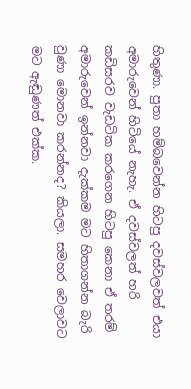හිතුණා. පුතා හම්බවෙන්න හිටපු දවස්වලවත් එයා අමාරුවෙන් හිටියේ නැහැ. ඒ දවස්වලත් හරි කඩිසරව වැඩටික කරගෙන හිටපු කෙනා ඒ තරම් අමාරුවෙන් ඉන්නවා දැක්කම මට හිතාගන්න බැරි වුණා මොනවා කරන්නද? කියලා. සමහර වෙලාවට මට ඇඬුණත් එක්ක.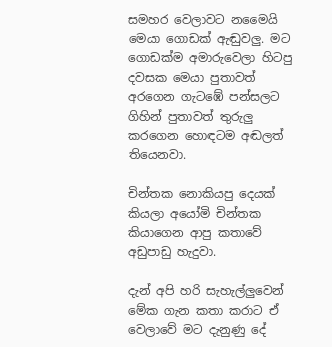සමහර වෙලාවට නමෛයි මෙයා ගොඩක් ඇඬුවලු. මට ගොඩක්ම අමාරුවෙලා හිටපු දවසක මෙයා පුතාවත් අරගෙන ගැටඹේ පන්සලට ගිහින් පුතාවත් තුරුලු කරගෙන හොඳටම අඬලත් තියෙනවා.

චින්තක නොකියපු දෙයක් කියලා අයෝමි චින්තක කියාගෙන ආපු කතාවේ අඩුපාඩු හැදුවා.

දැන් අපි හරි සැහැල්ලුවෙන් මේක ගැන කතා කරාට ඒ වෙලාවේ මට දැනුණු දේ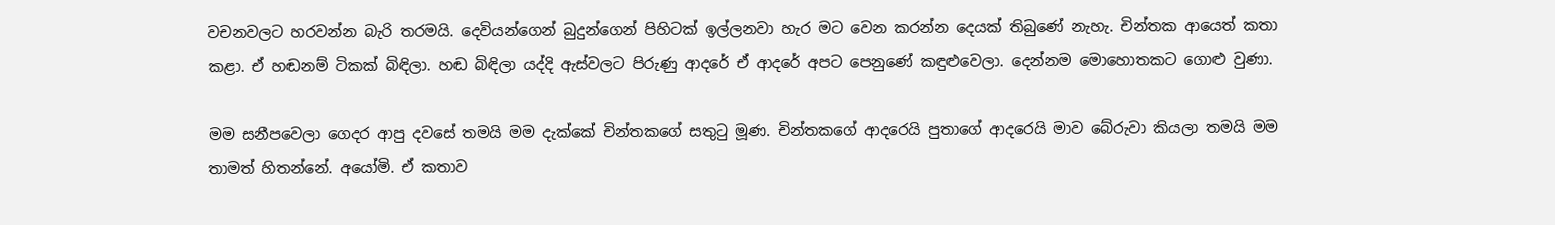වචනවලට හරවන්න බැරි තරමයි. දෙවියන්ගෙන් බුදුන්ගෙන් පිහිටක් ඉල්ලනවා හැර මට වෙන කරන්න දෙයක් තිබුණේ නැහැ. චින්තක ආයෙත් කතා කළා. ඒ හඬනම් ටිකක් බිඳිලා. හඬ බිඳිලා යද්දි ඇස්වලට පිරුණු ආදරේ ඒ ආදරේ අපට පෙනුණේ කඳුළුවෙලා. දෙන්නම මොහොතකට ගොළු වුණා.

මම සනීපවෙලා ගෙදර ආපු දවසේ තමයි මම දැක්කේ චින්තකගේ සතුටු මූණ. චින්තකගේ ආදරෙයි පුතාගේ ආදරෙයි මාව බේරුවා කියලා තමයි මම තාමත් හිතන්නේ. අයෝමි. ඒ කතාව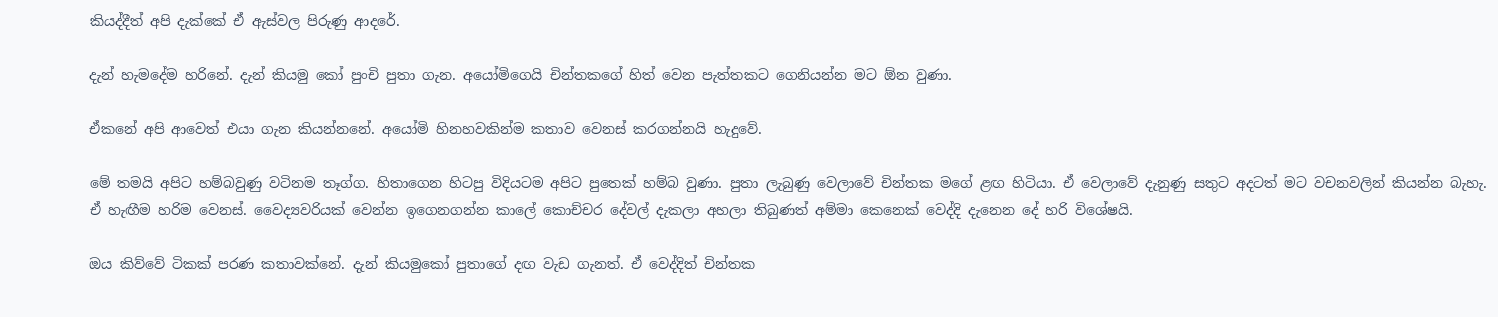කියද්දීත් අපි දැක්කේ ඒ ඇස්වල පිරුණු ආදරේ.

දැන් හැමදේම හරිනේ. දැන් කියමු කෝ පුංචි පුතා ගැන. අයෝමිගෙයි චින්තකගේ හිත් වෙන පැත්තකට ගෙනියන්න මට ඕන වුණා.

ඒකනේ අපි ආවෙත් එයා ගැන කියන්නනේ. අයෝමි හිනහවකින්ම කතාව වෙනස් කරගන්නයි හැදුවේ.

මේ තමයි අපිට හම්බවුණු වටිනම තෑග්ග. හිතාගෙන හිටපු විදියටම අපිට පුතෙක් හම්බ වුණා. පුතා ලැබුණු වෙලාවේ චින්තක මගේ ළඟ හිටියා. ඒ වෙලාවේ දැනුණු සතුට අදටත් මට වචනවලින් කියන්න බැහැ. ඒ හැඟීම හරිම වෙනස්. වෛද්‍යවරියක් වෙන්න ඉගෙනගන්න කා‍ලේ කොච්චර දේවල් දැකලා අහලා තිබුණත් අම්මා කෙනෙක් වෙද්දි දැනෙන දේ හරි විශේෂයි.

ඔය කිව්වේ ටිකක් පරණ කතාවක්නේ. දැන් කියමුකෝ පුතාගේ දඟ වැඩ ගැනත්. ඒ වෙද්දිත් චින්තක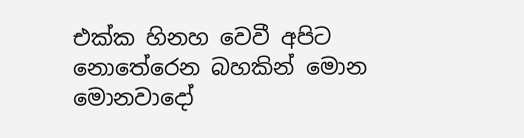එක්ක හිනහ වෙවී අපිට නොතේරෙන බහකින් මොන මොනවාදෝ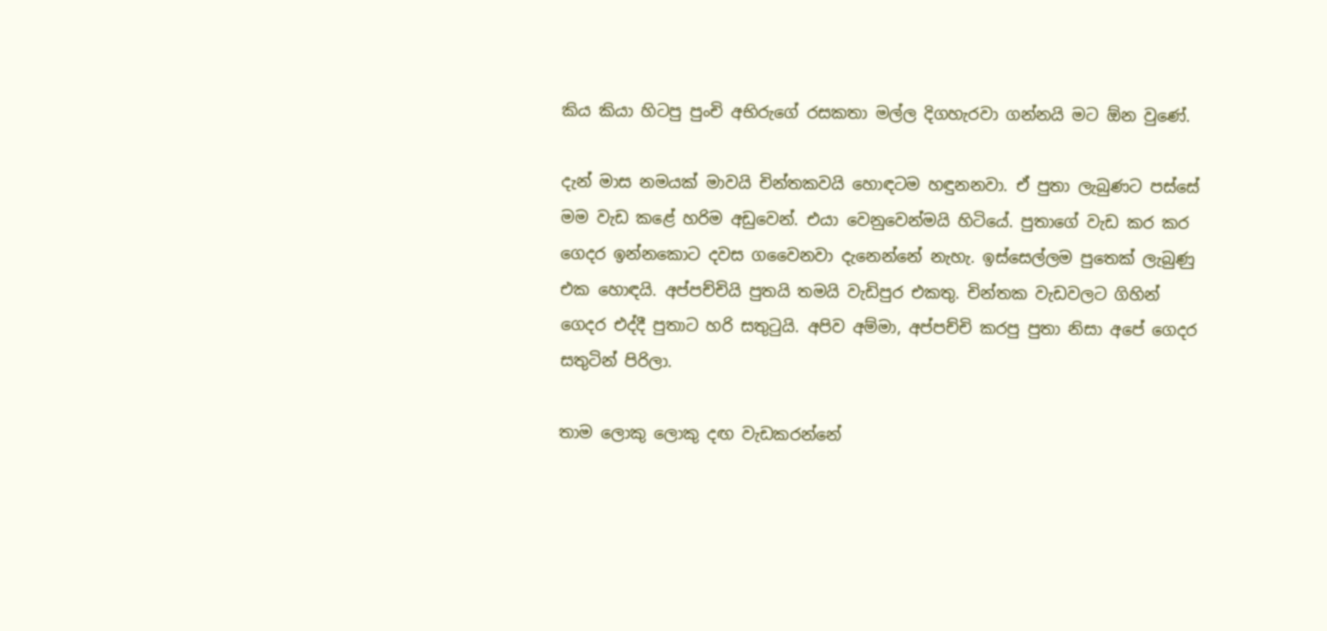කිය කියා හිටපු පුංචි අභිරුගේ රසකතා මල්ල දිගහැරවා ගන්නයි මට ඕන වුණේ.

දැන් මාස නමයක් මාවයි චින්තකවයි හොඳටම හඳුනනවා. ඒ පුතා ලැබුණට පස්සේ මම වැඩ කළේ හරිම අඩුවෙන්. එයා වෙනුවෙන්මයි හිටියේ. පුතාගේ වැඩ කර කර ගෙදර ඉන්නකොට දවස ගවෛනවා දැනෙන්නේ නැහැ. ඉස්සෙල්ලම පුතෙක් ලැබුණු එක හොඳයි. අප්පච්චියි පුතයි තමයි වැඩිපුර එකතු. චින්තක වැඩවලට ගිහින් ගෙදර එද්දී පුතාට හරි සතුටුයි. අපිව අම්මා, අප්පච්චි කරපු පුතා නිසා අපේ ගෙදර සතුටින් පිරිලා.

තාම ලොකු ලොකු දඟ වැඩකරන්නේ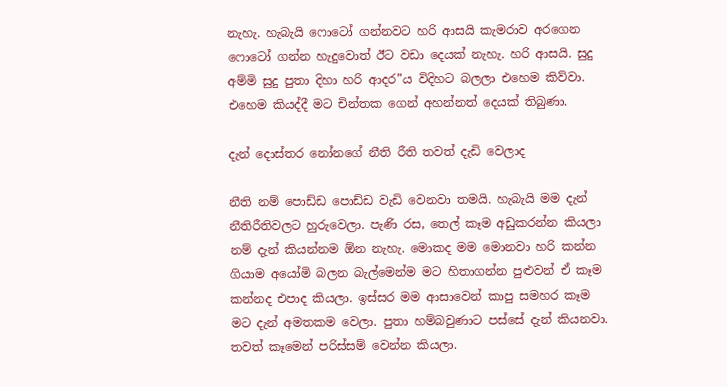නැහැ. හැබැයි ෆොටෝ ගන්නවට හරි ආසයි කැමරාව අරගෙන ෆොටෝ ගන්න හැදුවොත් ඊට වඩා දෙයක් නැහැ. හරි ආසයි. සුදු අම්මි සුදු පුතා දිහා හරි ආදර”ය විදිහට බලලා එහෙම කිව්වා. එහෙම කියද්දී මට චින්තක ගෙන් අහන්නත් දෙයක් තිබුණා.

දැන් දොස්තර නෝනගේ නීති රීති තවත් දැඩි වෙලාද

නීති නම් ‍පොඩ්ඩ ‍පොඩ්ඩ වැඩි වෙනවා තමයි. හැබැයි මම දැන් නීතිරීතිවලට හුරුවෙලා. පැණි රස, තෙල් කෑම අඩුකරන්න කියලා නම් දැන් කියන්නම ඕන නැහැ. මොකද මම මොනවා හරි කන්න ගියාම අයෝමි බලන බැල්මෙන්ම මට හිතාගන්න පුළුවන් ඒ කෑම කන්නද එපාද කියලා. ඉස්සර මම ආසාවෙන් කාපු සමහර කෑම මට දැන් අමතකම වෙලා. පුතා හම්බවුණාට පස්සේ දැන් කියනවා. තවත් කෑමෙන් පරිස්සම් වෙන්න කියලා.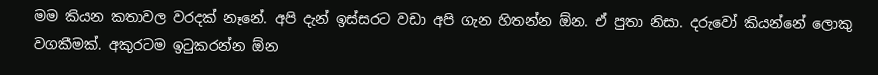මම කියන කතාවල වරදක් නෑනේ. අපි දැන් ඉස්සරට වඩා අපි ගැන හිතන්න ඕන. ඒ පුතා නිසා. දරුවෝ කියන්නේ ලොකු වගකීමක්. අකුරටම ඉටුකරන්න ඕන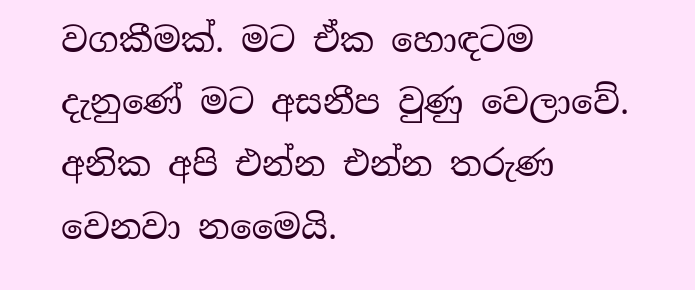වගකීමක්. මට ඒක හොඳටම දැනුණේ මට අසනීප වුණු වෙලාවේ. අනික අපි එන්න එන්න තරුණ වෙනවා නමෛයි.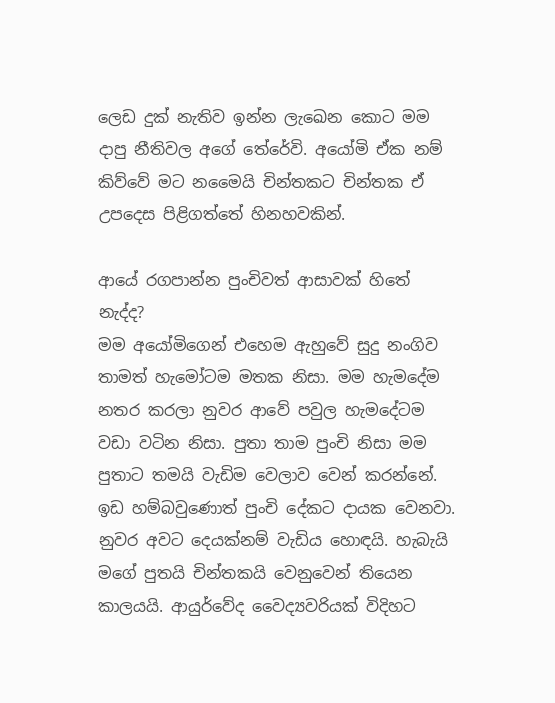ලෙඩ දුක් නැතිව ඉන්න ලැඛෙන කොට මම දාපු නීතිවල අගේ තේරේවි. අයෝමි ඒක නම් කිව්වේ මට නමෛයි චින්තකට චින්තක ඒ උපදෙස පිළිගත්තේ හිනහවකින්.

ආයේ රගපාන්න පුංචිවත් ආසාවක් හිතේ නැද්ද?
මම අයෝමිගෙන් එහෙම ඇහුවේ සුදු නංගිව තාමත් හැමෝටම මතක නිසා. මම හැමදේම නතර කරලා නුවර ආවේ පවුල හැමදේටම වඩා වටින නිසා. පුතා තාම පුංචි නිසා මම පුතාට තමයි වැඩිම වෙලාව වෙන් කරන්නේ. ඉඩ හම්බවුණොත් පුංචි දේකට දායක වෙනවා. නුවර අවට දෙයක්නම් වැඩිය හොඳයි. හැබැයි මගේ පුතයි චින්තකයි වෙනුවෙන් තියෙන කාලයයි. ආයුර්වේද වෛද්‍යවරියක් විදිහට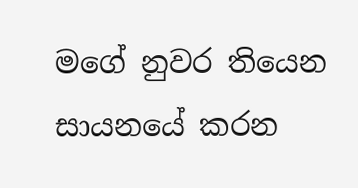මගේ නුවර තියෙන සායනයේ කරන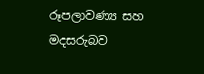රූපලාවණ්‍ය සහ මදසරුබව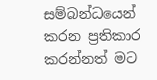සම්බන්ධයෙන් කරන ප්‍රතිකාර කරන්නත් මට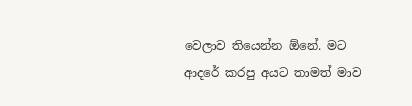වෙලාව තියෙන්න ඕනේ. මට ආදරේ කරපු අයට තාමත් මාව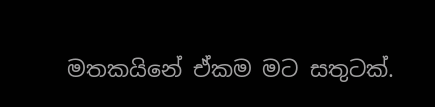මතකයිනේ ඒකම මට සතුටක්.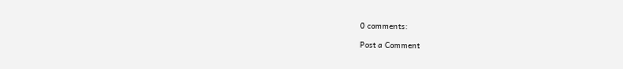0 comments:

Post a Comment